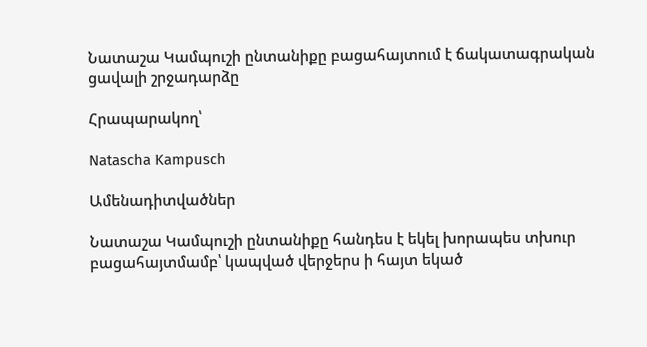Նատաշա Կամպուշի ընտանիքը բացահայտում է ճակատագրական ցավալի շրջադարձը

Հրապարակող՝

Natascha Kampusch

Ամենադիտվածներ

Նատաշա Կամպուշի ընտանիքը հանդես է եկել խորապես տխուր բացահայտմամբ՝ կապված վերջերս ի հայտ եկած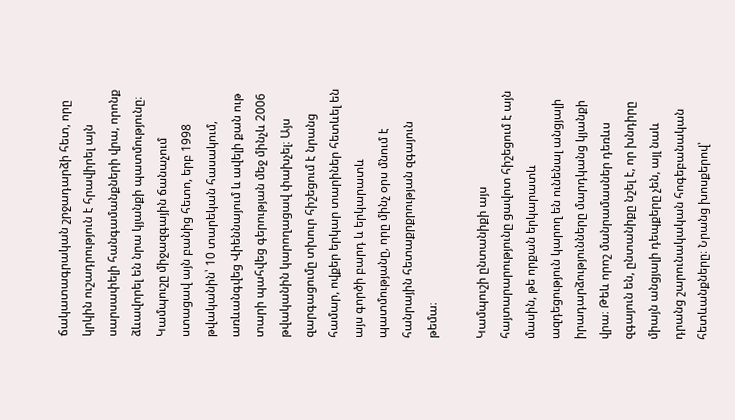ճակատագրական շրջադարձի հետ, որը կրկին ուշադրություն է հրավիրել այն սարսափելի հանգամանքների վրա, որոնք ձևավորել են նրա կյանքի պատմությունը։ Կամպուշը միջազգային ճանաչում ստացավ այն բանից հետո, երբ 1998 թվականին՝ 10 տարեկան հասակում, առևանգվեց Վիեննայում և ավելի քան ութ տարի պահվեց գերության մեջ մինչև 2006 թվականին կարողացավ փախչել։ Այս զարգացումը տխուր հիշեցում է նրանց համար, ովքեր երկար տարիներ հետևել են այս գործի բարդ և երկարատև պատմությանը, որը մինչ օրս մնում է հանրային հետաքրքրության զգայուն թեմա։

Կամպուշի ընտանիքի այս հայտարարությունը ցավոտ հիշեցում է այն մասին, թե որքան երկարատև ազդեցություն կարող են ունենալ անցյալի իրադարձությունները մարդկանց կյանքի վրա։ Թեև որոշ մանրամասներ դեռևս զգայուն են, ընտանիքը նշել է, որ խնդիրը միայն անցյալի դեպքերը չեն, այլ նաև դրանց շարունակական հոգեբանական հետևանքները։ Նրանց խոսքերով՝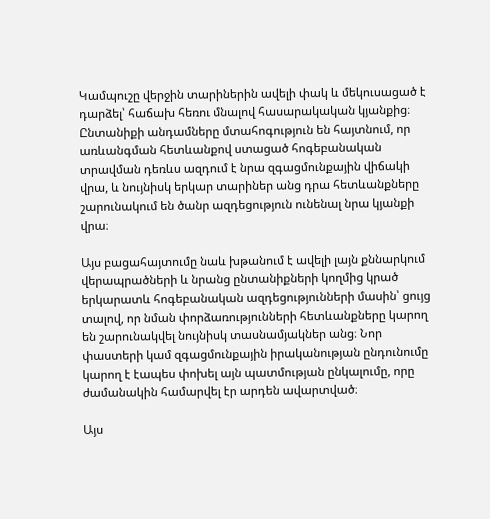Կամպուշը վերջին տարիներին ավելի փակ և մեկուսացած է դարձել՝ հաճախ հեռու մնալով հասարակական կյանքից։ Ընտանիքի անդամները մտահոգություն են հայտնում, որ առևանգման հետևանքով ստացած հոգեբանական տրավման դեռևս ազդում է նրա զգացմունքային վիճակի վրա, և նույնիսկ երկար տարիներ անց դրա հետևանքները շարունակում են ծանր ազդեցություն ունենալ նրա կյանքի վրա։

Այս բացահայտումը նաև խթանում է ավելի լայն քննարկում վերապրածների և նրանց ընտանիքների կողմից կրած երկարատև հոգեբանական ազդեցությունների մասին՝ ցույց տալով, որ նման փորձառությունների հետևանքները կարող են շարունակվել նույնիսկ տասնամյակներ անց։ Նոր փաստերի կամ զգացմունքային իրականության ընդունումը կարող է էապես փոխել այն պատմության ընկալումը, որը ժամանակին համարվել էր արդեն ավարտված։

Այս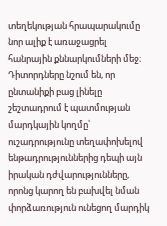տեղեկության հրապարակումը նոր ալիք է առաջացրել հանրային քննարկումների մեջ։ Դիտորդները նշում են, որ ընտանիքի բաց լինելը շեշտադրում է պատմության մարդկային կողմը՝ ուշադրությունը տեղափոխելով ենթադրություններից դեպի այն իրական դժվարությունները, որոնց կարող են բախվել նման փորձառություն ունեցող մարդիկ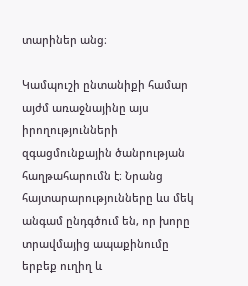տարիներ անց։

Կամպուշի ընտանիքի համար այժմ առաջնայինը այս իրողությունների զգացմունքային ծանրության հաղթահարումն է։ Նրանց հայտարարությունները ևս մեկ անգամ ընդգծում են, որ խորը տրավմայից ապաքինումը երբեք ուղիղ և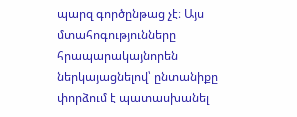պարզ գործընթաց չէ։ Այս մտահոգությունները հրապարակայնորեն ներկայացնելով՝ ընտանիքը փորձում է պատասխանել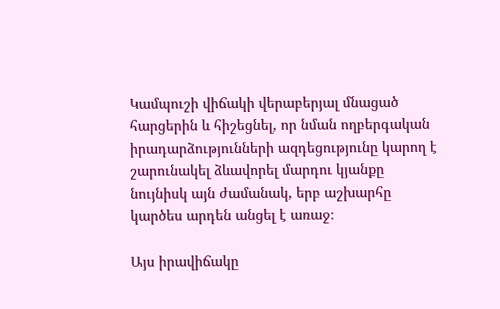Կամպուշի վիճակի վերաբերյալ մնացած հարցերին և հիշեցնել, որ նման ողբերգական իրադարձությունների ազդեցությունը կարող է շարունակել ձևավորել մարդու կյանքը նույնիսկ այն ժամանակ, երբ աշխարհը կարծես արդեն անցել է առաջ։

Այս իրավիճակը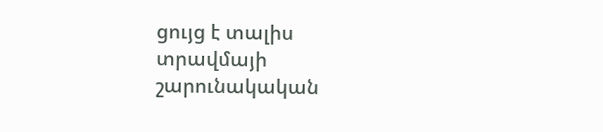ցույց է տալիս տրավմայի շարունակական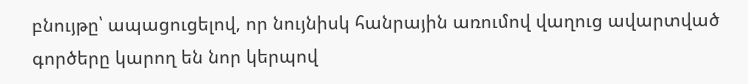բնույթը՝ ապացուցելով, որ նույնիսկ հանրային առումով վաղուց ավարտված գործերը կարող են նոր կերպով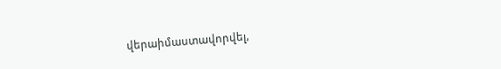վերաիմաստավորվել,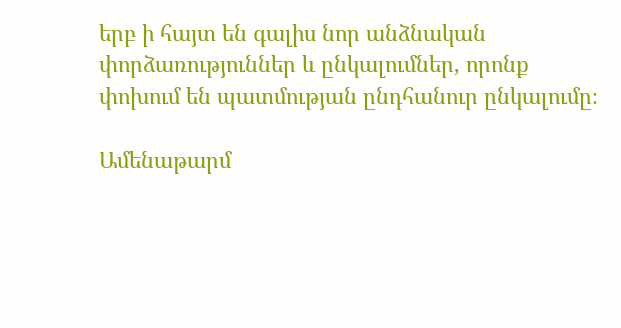երբ ի հայտ են գալիս նոր անձնական փորձառություններ և ընկալումներ, որոնք փոխում են պատմության ընդհանուր ընկալումը։

Ամենաթարմ